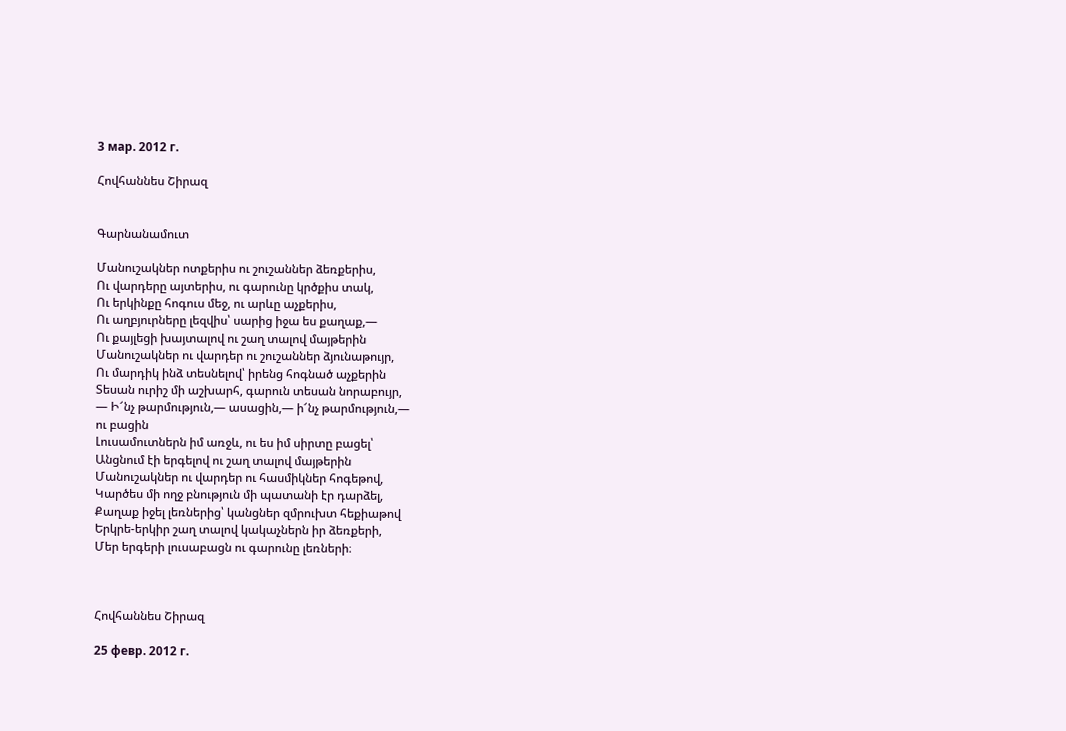3 мар. 2012 г.

Հովհաննես Շիրազ


Գարնանամուտ

Մանուշակներ ոտքերիս ու շուշաններ ձեռքերիս,
Ու վարդերը այտերիս, ու գարունը կրծքիս տակ,
Ու երկինքը հոգուս մեջ, ու արևը աչքերիս,
Ու աղբյուրները լեզվիս՝ սարից իջա ես քաղաք,―
Ու քայլեցի խայտալով ու շաղ տալով մայթերին
Մանուշակներ ու վարդեր ու շուշաններ ձյունաթույր,
Ու մարդիկ ինձ տեսնելով՝ իրենց հոգնած աչքերին
Տեսան ուրիշ մի աշխարհ, գարուն տեսան նորաբույր,
― Ի՜նչ թարմություն,― ասացին,― ի՜նչ թարմություն,―
ու բացին
Լուսամուտներն իմ առջև, ու ես իմ սիրտը բացել՝
Անցնում էի երգելով ու շաղ տալով մայթերին
Մանուշակներ ու վարդեր ու հասմիկներ հոգեթով,
Կարծես մի ողջ բնություն մի պատանի էր դարձել,
Քաղաք իջել լեռներից՝ կանցներ զմրուխտ հեքիաթով
Երկրե-երկիր շաղ տալով կակաչներն իր ձեռքերի,
Մեր երգերի լուսաբացն ու գարունը լեռների։



Հովհաննես Շիրազ

25 февр. 2012 г.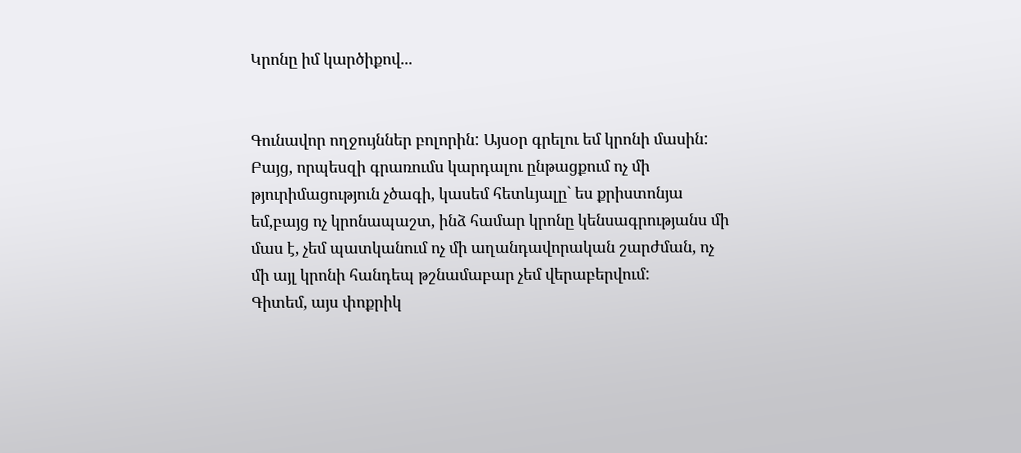Կրոնը իմ կարծիքով...


Գունավոր ողջույններ բոլորին: Այսօր գրելու եմ կրոնի մասին: Բայց, որպեսզի գրառումս կարդալու ընթացքում ոչ մի թյուրիմացություն չծագի, կասեմ հետևյալը` ես քրիստոնյա եմ,բայց ոչ կրոնապաշտ, ինձ համար կրոնը կենսագրությանս մի մաս է, չեմ պատկանում ոչ մի աղանդավորական շարժման, ոչ մի այլ կրոնի հանդեպ թշնամաբար չեմ վերաբերվում:
Գիտեմ, այս փոքրիկ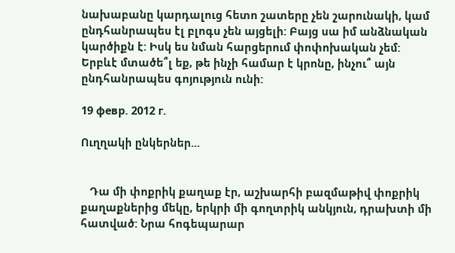նախաբանը կարդալուց հետո շատերը չեն շարունակի, կամ ընդհանրապես էլ բլոգս չեն այցելի: Բայց սա իմ անձնական կարծիքն է: Իսկ ես նման հարցերում փոփոխական չեմ:
Երբևէ մտածե՞լ եք, թե ինչի համար է կրոնը, ինչու՞ այն ընդհանրապես գոյություն ունի:

19 февр. 2012 г.

Ուղղակի ընկերներ...


   Դա մի փոքրիկ քաղաք էր, աշխարհի բազմաթիվ փոքրիկ քաղաքներից մեկը, երկրի մի գողտրիկ անկյուն, դրախտի մի հատված: Նրա հոգեպարար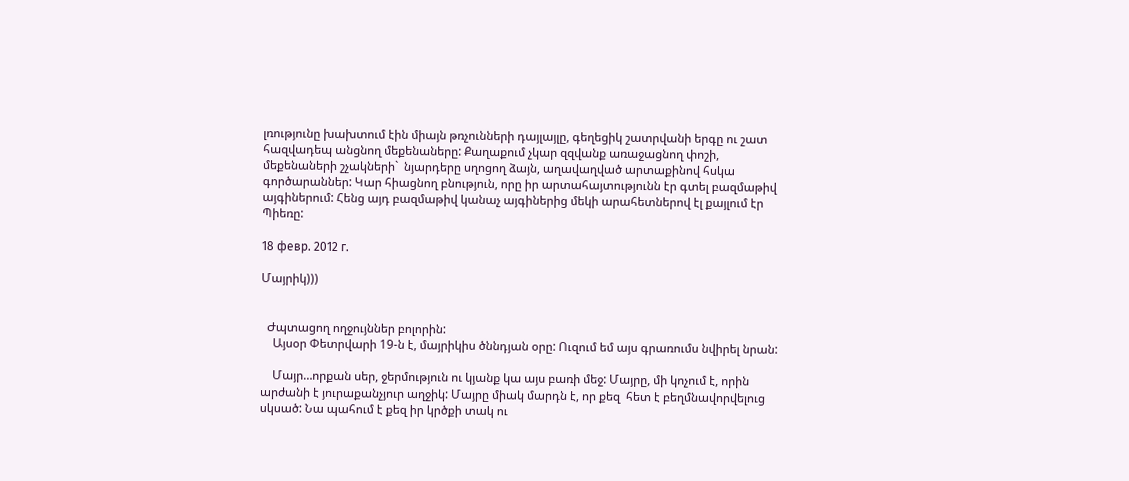լռությունը խախտում էին միայն թռչունների դայլայլը, գեղեցիկ շատրվանի երգը ու շատ հազվադեպ անցնող մեքենաները: Քաղաքում չկար զզվանք առաջացնող փոշի, մեքենաների շչակների`  նյարդերը սղոցող ձայն, աղավաղված արտաքինով հսկա գործարաններ: Կար հիացնող բնություն, որը իր արտահայտությունն էր գտել բազմաթիվ այգիներում: Հենց այդ բազմաթիվ կանաչ այգիներից մեկի արահետներով էլ քայլում էր Պիեռը:

18 февр. 2012 г.

Մայրիկ)))


  Ժպտացող ողջույններ բոլորին:
    Այսօր Փետրվարի 19-ն է, մայրիկիս ծննդյան օրը: Ուզում եմ այս գրառումս նվիրել նրան:

    Մայր…որքան սեր, ջերմություն ու կյանք կա այս բառի մեջ: Մայրը, մի կոչում է, որին արժանի է յուրաքանչյուր աղջիկ: Մայրը միակ մարդն է, որ քեզ  հետ է բեղմնավորվելուց սկսած: Նա պահում է քեզ իր կրծքի տակ ու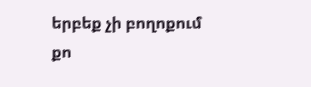երբեք չի բողոքում քո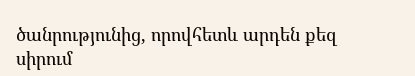ծանրությունից, որովհետև արդեն քեզ սիրում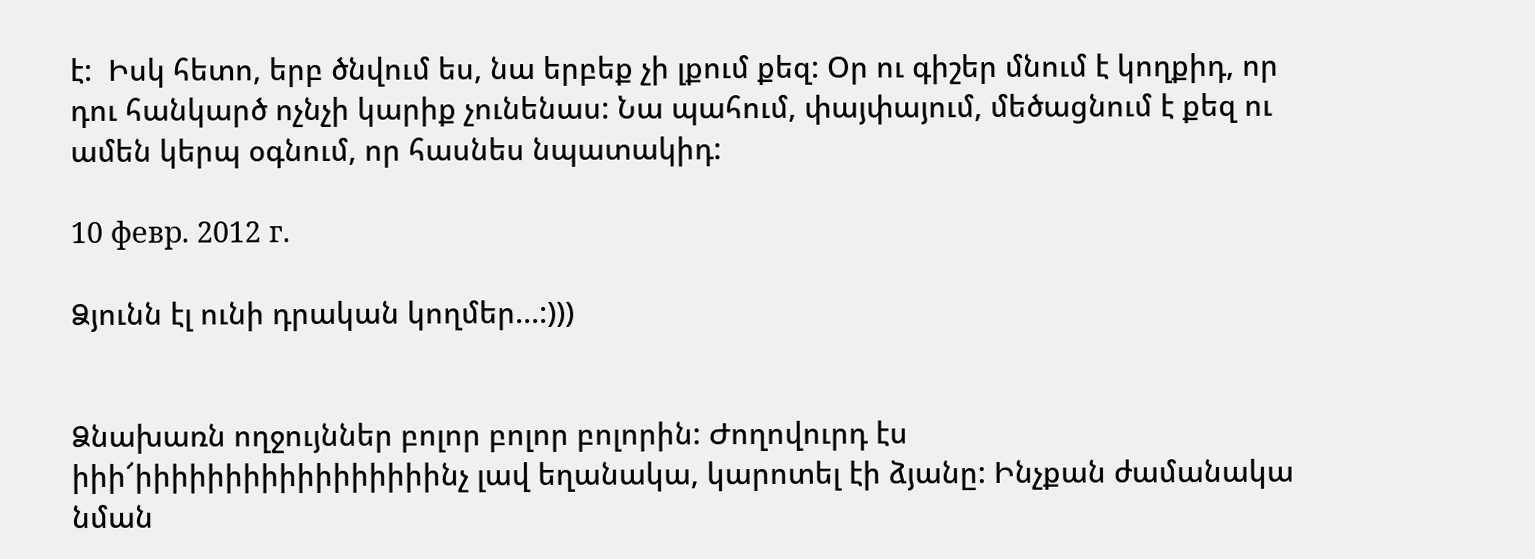է:  Իսկ հետո, երբ ծնվում ես, նա երբեք չի լքում քեզ: Օր ու գիշեր մնում է կողքիդ, որ դու հանկարծ ոչնչի կարիք չունենաս: Նա պահում, փայփայում, մեծացնում է քեզ ու ամեն կերպ օգնում, որ հասնես նպատակիդ:

10 февр. 2012 г.

Ձյունն էլ ունի դրական կողմեր...:)))


Ձնախառն ողջույններ բոլոր բոլոր բոլորին: Ժողովուրդ էս իիի՜իիիիիիիիիիիիիիիիինչ լավ եղանակա, կարոտել էի ձյանը: Ինչքան ժամանակա նման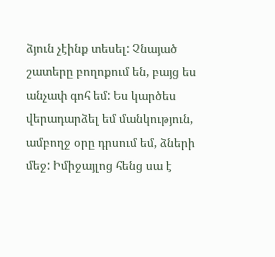ձյուն չէինք տեսել: Չնայած շատերը բողոքում են, բայց ես անչափ գոհ եմ: Ես կարծես վերադարձել եմ մանկություն, ամբողջ օրը դրսում եմ, ձների մեջ: Իմիջայլոց հենց սա է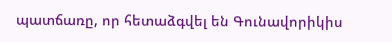պատճառը, որ հետաձգվել են Գունավորիկիս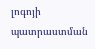լոգոյի պատրաստման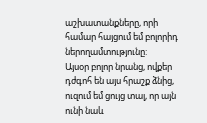աշխատանքները, որի համար հայցում եմ բոլորիդ ներողամտությունը:
Այսօր բոլոր նրանց, ովքեր դժգոհ են այս հրաշք ձնից, ուզում եմ ցույց տալ, որ այն ունի նաև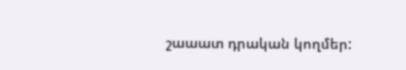շաաատ դրական կողմեր: